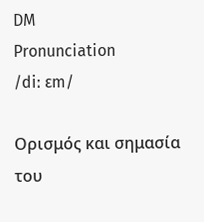DM
Pronunciation
/diː ɛm/

Ορισμός και σημασία του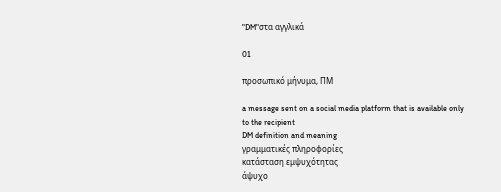"DM"στα αγγλικά

01

προσωπικό μήνυμα, ΠΜ

a message sent on a social media platform that is available only to the recipient
DM definition and meaning
γραμματικές πληροφορίες
κατάσταση εμψυχότητας
άψυχο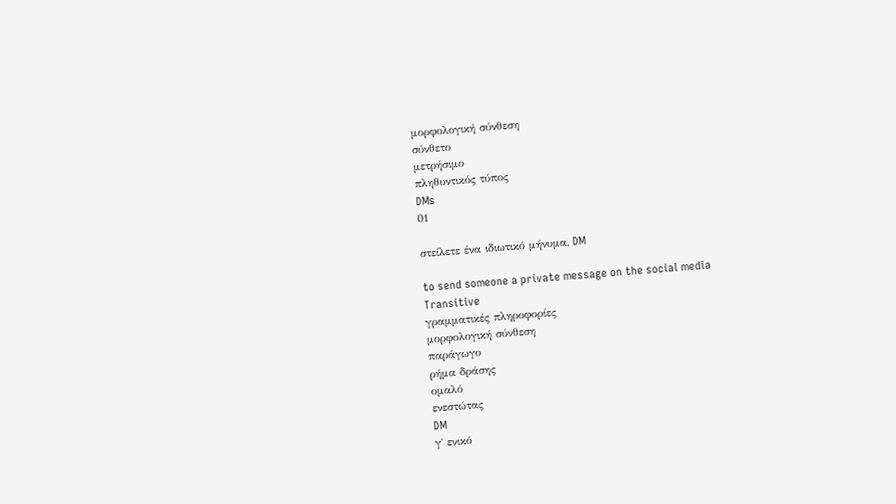μορφολογική σύνθεση
σύνθετο
μετρήσιμο
πληθυντικός τύπος
DMs
01

στείλετε ένα ιδιωτικό μήνυμα, DM

to send someone a private message on the social media
Transitive
γραμματικές πληροφορίες
μορφολογική σύνθεση
παράγωγο
ρήμα δράσης
ομαλό
ενεστώτας
DM
γ΄ ενικό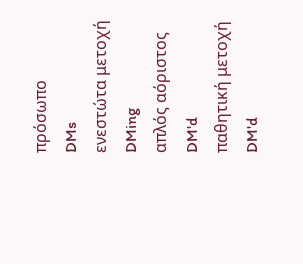πρόσωπο
DMs
ενεστώτα μετοχή
DMing
απλός αόριστος
DM'd
παθητική μετοχή
DM'd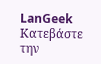LanGeek
Κατεβάστε την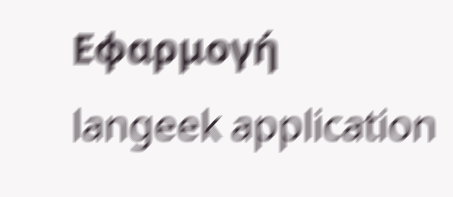Εφαρμογή
langeek application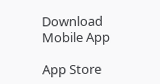Download Mobile App

App Store